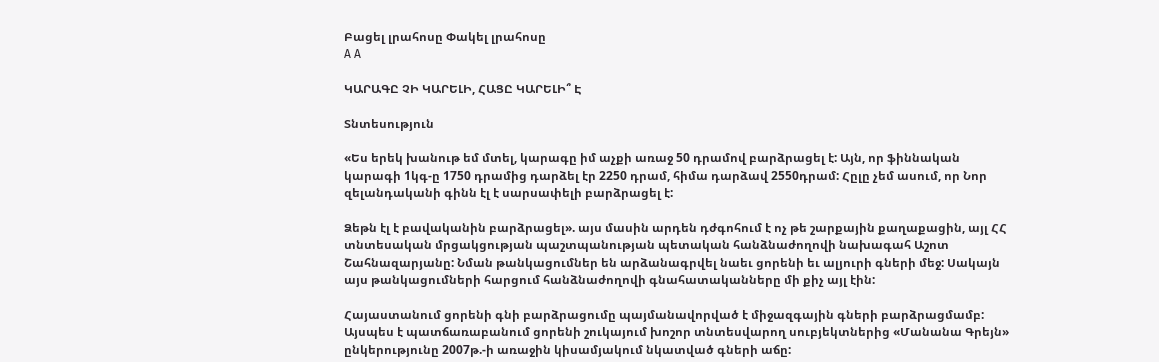Բացել լրահոսը Փակել լրահոսը
A A

ԿԱՐԱԳԸ ՉԻ ԿԱՐԵԼԻ, ՀԱՑԸ ԿԱՐԵԼԻ՞ Է

Տնտեսություն

«Ես երեկ խանութ եմ մտել, կարագը իմ աչքի առաջ 50 դրամով բարձրացել է: Այն, որ ֆիննական կարագի 1կգ-ը 1750 դրամից դարձել էր 2250 դրամ, հիմա դարձավ 2550դրամ: Հըլը չեմ ասում, որ Նոր զելանդականի գինն էլ է սարսափելի բարձրացել է:

Ձեթն էլ է բավականին բարձրացել». այս մասին արդեն դժգոհում է ոչ թե շարքային քաղաքացին, այլ ՀՀ տնտեսական մրցակցության պաշտպանության պետական հանձնաժողովի նախագահ Աշոտ Շահնազարյանը: Նման թանկացումներ են արձանագրվել նաեւ ցորենի եւ ալյուրի գների մեջ: Սակայն այս թանկացումների հարցում հանձնաժողովի գնահատականները մի քիչ այլ էին:

Հայաստանում ցորենի գնի բարձրացումը պայմանավորված է միջազգային գների բարձրացմամբ: Այսպես է պատճառաբանում ցորենի շուկայում խոշոր տնտեսվարող սուբյեկտներից «Մանանա Գրեյն» ընկերությունը 2007թ.-ի առաջին կիսամյակում նկատված գների աճը: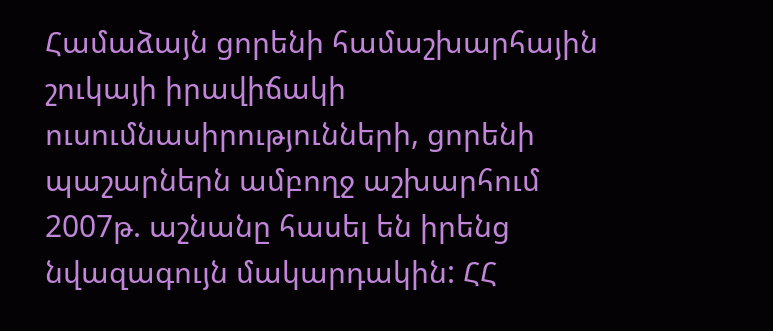Համաձայն ցորենի համաշխարհային շուկայի իրավիճակի ուսումնասիրությունների, ցորենի պաշարներն ամբողջ աշխարհում 2007թ. աշնանը հասել են իրենց նվազագույն մակարդակին: ՀՀ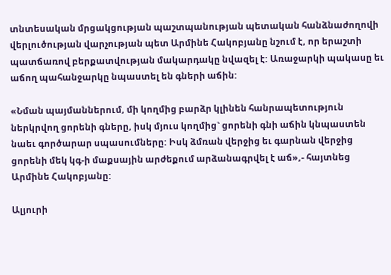տնտեսական մրցակցության պաշտպանության պետական հանձնաժողովի վերլուծության վարչության պետ Արմինե Հակոբյանը նշում է, որ երաշտի պատճառով բերքատվության մակարդակը նվազել է: Առաջարկի պակասը եւ աճող պահանջարկը նպաստել են գների աճին:

«Նման պայմաններում, մի կողմից բարձր կլինեն հանրապետություն ներկրվող ցորենի գները, իսկ մյուս կողմից` ցորենի գնի աճին կնպաստեն նաեւ գործարար սպասումները: Իսկ ձմռան վերջից եւ գարնան վերջից ցորենի մեկ կգ-ի մաքսային արժեքում արձանագրվել է աճ»,- հայտնեց Արմինե Հակոբյանը:

Ալյուրի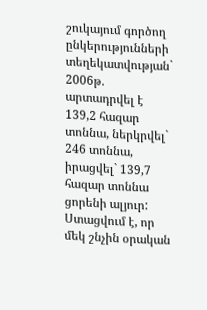շուկայում գործող ընկերությունների տեղեկատվության` 2006թ. արտադրվել է 139,2 հազար տոննա, ներկրվել` 246 տոննա, իրացվել` 139,7 հազար տոննա ցորենի ալյուր: Ստացվում է, որ մեկ շնչին օրական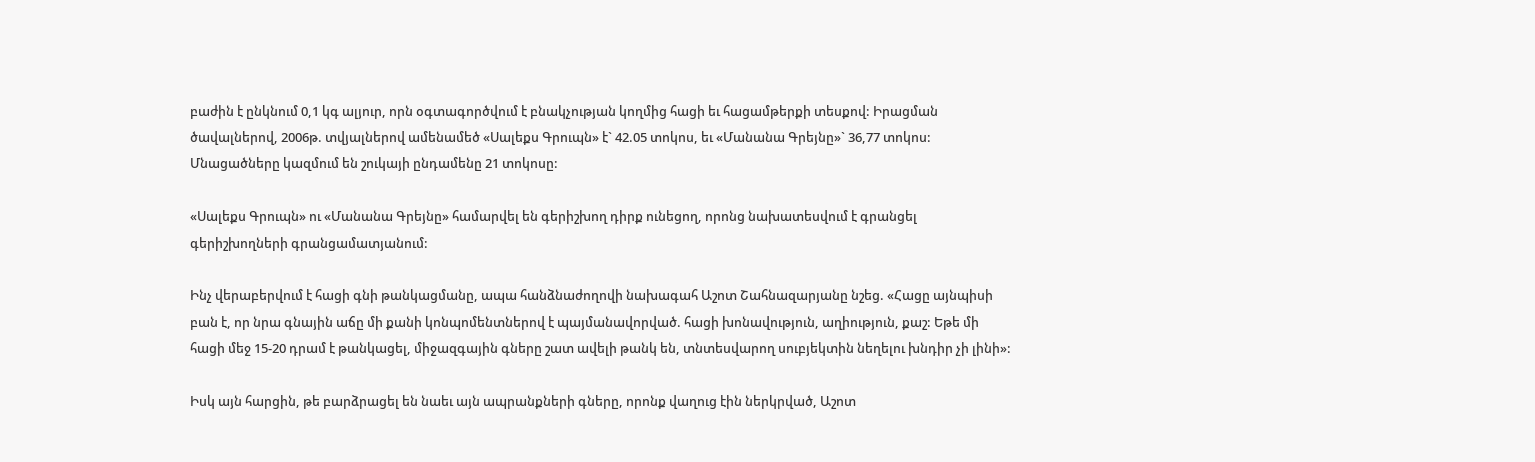բաժին է ընկնում 0,1 կգ ալյուր, որն օգտագործվում է բնակչության կողմից հացի եւ հացամթերքի տեսքով: Իրացման ծավալներով, 2006թ. տվյալներով ամենամեծ «Սալեքս Գրուպն» է` 42.05 տոկոս, եւ «Մանանա Գրեյնը»` 36,77 տոկոս: Մնացածները կազմում են շուկայի ընդամենը 21 տոկոսը:

«Սալեքս Գրուպն» ու «Մանանա Գրեյնը» համարվել են գերիշխող դիրք ունեցող, որոնց նախատեսվում է գրանցել գերիշխողների գրանցամատյանում:

Ինչ վերաբերվում է հացի գնի թանկացմանը, ապա հանձնաժողովի նախագահ Աշոտ Շահնազարյանը նշեց. «Հացը այնպիսի բան է, որ նրա գնային աճը մի քանի կոնպոմենտներով է պայմանավորված. հացի խոնավություն, աղիություն, քաշ: Եթե մի հացի մեջ 15-20 դրամ է թանկացել, միջազգային գները շատ ավելի թանկ են, տնտեսվարող սուբյեկտին նեղելու խնդիր չի լինի»:

Իսկ այն հարցին, թե բարձրացել են նաեւ այն ապրանքների գները, որոնք վաղուց էին ներկրված, Աշոտ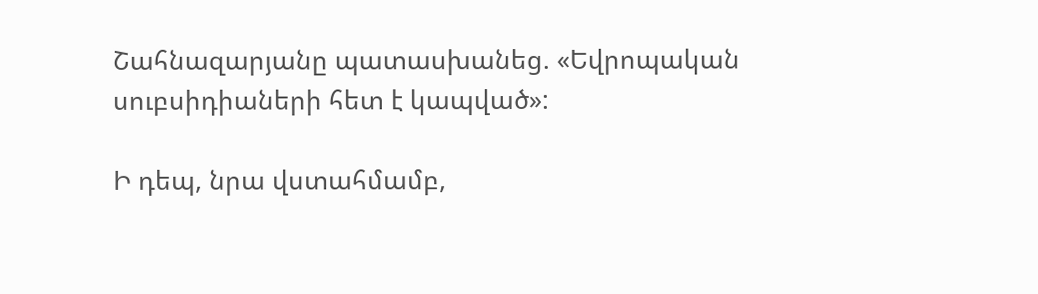Շահնազարյանը պատասխանեց. «Եվրոպական սուբսիդիաների հետ է կապված»:

Ի դեպ, նրա վստահմամբ,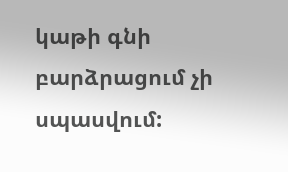կաթի գնի բարձրացում չի սպասվում: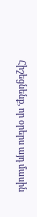Հիշեցնենք, որ օրերս այդ մասին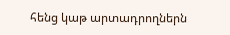հենց կաթ արտադրողներն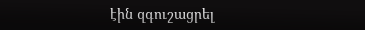էին զգուշացրել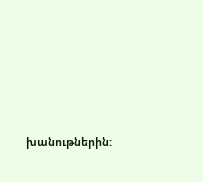խանութներին: